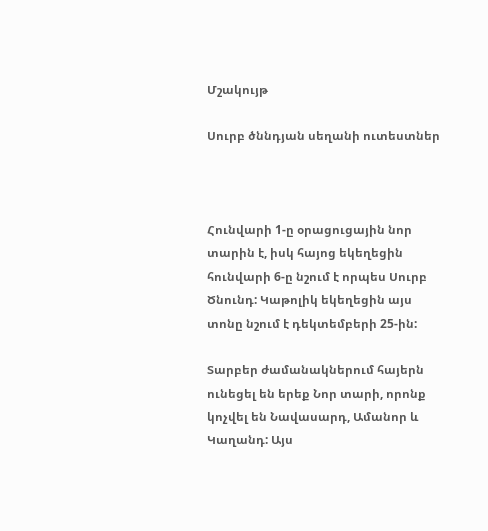Մշակույթ

Սուրբ ծննդյան սեղանի ուտեստներ



Հունվարի 1-ը օրացուցային նոր տարին է, իսկ հայոց եկեղեցին հունվարի 6-ը նշում է որպես Սուրբ Ծնունդ: Կաթոլիկ եկեղեցին այս տոնը նշում է դեկտեմբերի 25-ին:

Տարբեր ժամանակներում հայերն ունեցել են երեք Նոր տարի, որոնք կոչվել են Նավասարդ, Ամանոր և Կաղանդ: Այս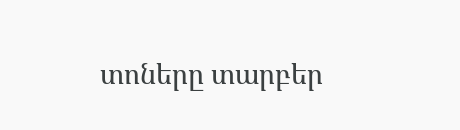տոները տարբեր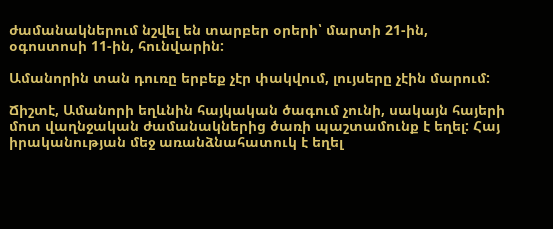ժամանակներում նշվել են տարբեր օրերի՝ մարտի 21-ին, օգոստոսի 11-ին, հունվարին:

Ամանորին տան դուռը երբեք չէր փակվում, լույսերը չէին մարում:

Ճիշտէ, Ամանորի եղևնին հայկական ծագում չունի, սակայն հայերի մոտ վաղնջական ժամանակներից ծառի պաշտամունք է եղել: Հայ իրականության մեջ առանձնահատուկ է եղել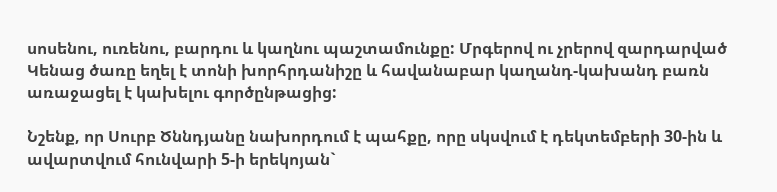սոսենու, ուռենու, բարդու և կաղնու պաշտամունքը: Մրգերով ու չրերով զարդարված Կենաց ծառը եղել է տոնի խորհրդանիշը և հավանաբար կաղանդ-կախանդ բառն առաջացել է կախելու գործընթացից:

Նշենք, որ Սուրբ Ծննդյանը նախորդում է պահքը, որը սկսվում է դեկտեմբերի 30-ին և ավարտվում հունվարի 5-ի երեկոյան`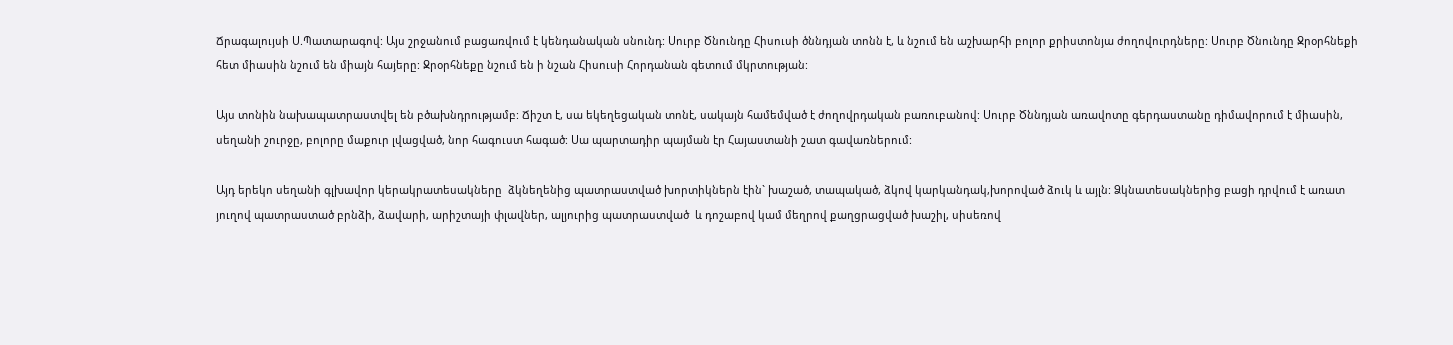Ճրագալույսի Ս.Պատարագով: Այս շրջանում բացառվում է կենդանական սնունդ: Սուրբ Ծնունդը Հիսուսի ծննդյան տոնն է, և նշում են աշխարհի բոլոր քրիստոնյա ժողովուրդները: Սուրբ Ծնունդը Ջրօրհնեքի հետ միասին նշում են միայն հայերը: Ջրօրհնեքը նշում են ի նշան Հիսուսի Հորդանան գետում մկրտության:

Այս տոնին նախապատրաստվել են բծախնդրությամբ: Ճիշտ է, սա եկեղեցական տոնէ, սակայն համեմված է ժողովրդական բառուբանով: Սուրբ Ծննդյան առավոտը գերդաստանը դիմավորում է միասին, սեղանի շուրջը, բոլորը մաքուր լվացված, նոր հագուստ հագած: Սա պարտադիր պայման էր Հայաստանի շատ գավառներում:

Այդ երեկո սեղանի գլխավոր կերակրատեսակները  ձկնեղենից պատրաստված խորտիկներն էին` խաշած, տապակած, ձկով կարկանդակ,խորոված ձուկ և այլն: Ձկնատեսակներից բացի դրվում է առատ յուղով պատրաստած բրնձի, ձավարի, արիշտայի փլավներ, ալյուրից պատրաստված  և դոշաբով կամ մեղրով քաղցրացված խաշիլ, սիսեռով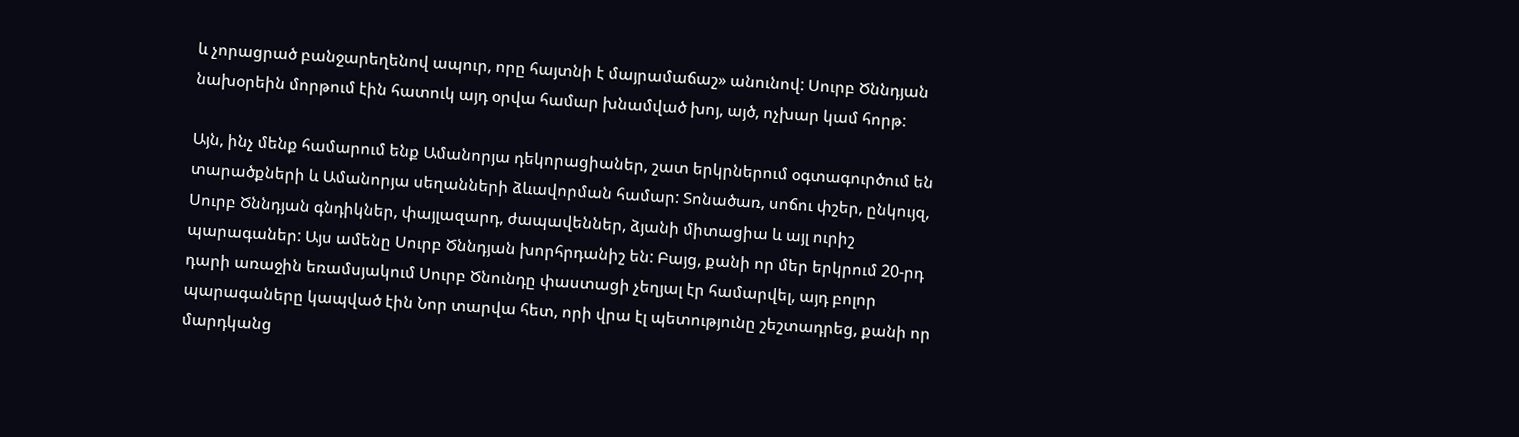և չորացրած բանջարեղենով ապուր, որը հայտնի է մայրամաճաշ» անունով: Սուրբ Ծննդյան նախօրեին մորթում էին հատուկ այդ օրվա համար խնամված խոյ, այծ, ոչխար կամ հորթ:

Այն, ինչ մենք համարում ենք Ամանորյա դեկորացիաներ, շատ երկրներում օգտագուրծում են տարածքների և Ամանորյա սեղանների ձևավորման համար: Տոնածառ, սոճու փշեր, ընկույզ, Սուրբ Ծննդյան գնդիկներ, փայլազարդ, ժապավեններ, ձյանի միտացիա և այլ ուրիշ պարագաներ: Այս ամենը Սուրբ Ծննդյան խորհրդանիշ են: Բայց, քանի որ մեր երկրում 20-րդ դարի առաջին եռամսյակում Սուրբ Ծնունդը փաստացի չեղյալ էր համարվել, այդ բոլոր պարագաները կապված էին Նոր տարվա հետ, որի վրա էլ պետությունը շեշտադրեց, քանի որ մարդկանց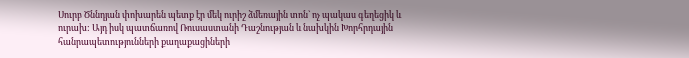Սուրբ Ծննդյան փոխարեն պետք էր մեկ ուրիշ ձմեռային տոն` ոչ պակաս գեղեցիկ և ուրախ: Այդ իսկ պատճառով Ռուսաստանի Դաշնության և նախկին Խորհրդային հանրապետությունների քաղաքացիների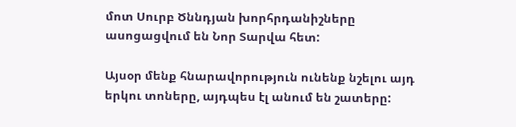մոտ Սուրբ Ծննդյան խորհրդանիշները ասոցացվում են Նոր Տարվա հետ:

Այսօր մենք հնարավորություն ունենք նշելու այդ երկու տոները, այդպես էլ անում են շատերը: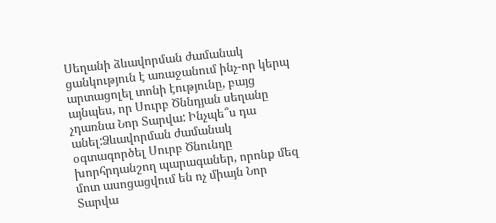Սեղանի ձևավորման ժամանակ ցանկություն է առաջանում ինչ-որ կերպ արտացոլել տոնի էությունը, բայց այնպես, որ Սուրբ Ծննդյան սեղանը չդառնա Նոր Տարվա: Ինչպե՞ս դա անել:Ձևավորման ժամանակ օգտագործել Սուրբ Ծնունդը խորհրդանշող պարագաներ, որոնք մեզ մոտ ասոցացվում են ոչ միայն Նոր Տարվա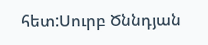հետ:Սուրբ Ծննդյան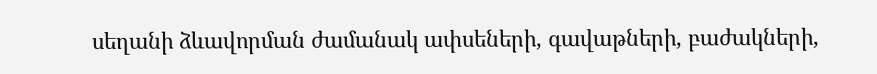սեղանի ձևավորման ժամանակ ափսեների, գավաթների, բաժակների,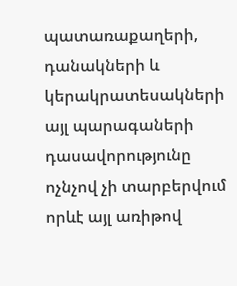պատառաքաղերի, դանակների և կերակրատեսակների այլ պարագաների դասավորությունը ոչնչով չի տարբերվում որևէ այլ առիթով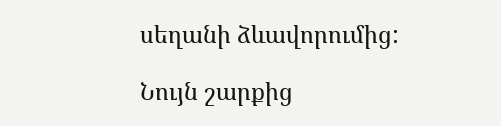սեղանի ձևավորումից:

Նույն շարքից